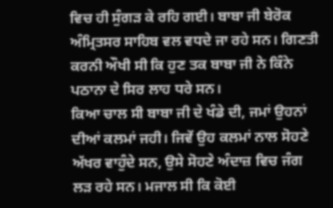ਵਿਚ ਹੀ ਸੁੰਗੜ ਕੇ ਰਹਿ ਗਈ। ਬਾਬਾ ਜੀ ਬੇਰੋਕ ਅੰਮ੍ਰਿਤਸਰ ਸਾਹਿਬ ਵਲ ਵਧਦੇ ਜਾ ਰਹੇ ਸਨ। ਗਿਣਤੀ ਕਰਨੀ ਔਖੀ ਸੀ ਕਿ ਹੁਣ ਤਕ ਬਾਬਾ ਜੀ ਨੇ ਕਿੰਨੇ ਪਠਾਨਾ ਦੇ ਸਿਰ ਲਾਹ ਧਰੇ ਸਨ।
ਕਿਆ ਚਾਲ ਸੀ ਬਾਬਾ ਜੀ ਦੇ ਖੰਡੇ ਦੀ, ਜਮਾਂ ਉਹਨਾਂ ਦੀਆਂ ਕਲਮਾਂ ਜਹੀ। ਜਿਵੇਂ ਉਹ ਕਲਮਾਂ ਨਾਲ ਸੋਹਣੇ ਅੱਖਰ ਵਾਹੁੰਦੇ ਸਨ, ਉਸੇ ਸੋਹਣੇ ਅੰਦਾਜ਼ ਵਿਚ ਜੰਗ ਲੜ ਰਹੇ ਸਨ। ਮਜਾਲ ਸੀ ਕਿ ਕੋਈ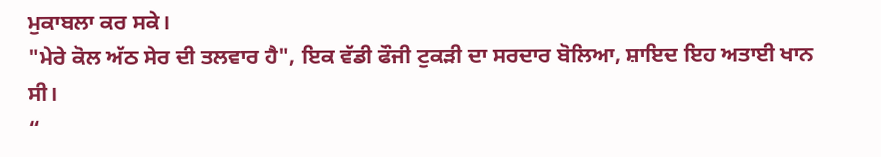ਮੁਕਾਬਲਾ ਕਰ ਸਕੇ।
"ਮੇਰੇ ਕੋਲ ਅੱਠ ਸੇਰ ਦੀ ਤਲਵਾਰ ਹੈ", ਇਕ ਵੱਡੀ ਫੌਜੀ ਟੁਕੜੀ ਦਾ ਸਰਦਾਰ ਬੋਲਿਆ, ਸ਼ਾਇਦ ਇਹ ਅਤਾਈ ਖਾਨ ਸੀ।
“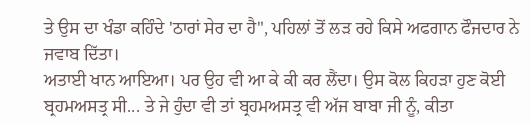ਤੇ ਉਸ ਦਾ ਖੰਡਾ ਕਹਿੰਦੇ 'ਠਾਰਾਂ ਸੇਰ ਦਾ ਹੈ", ਪਹਿਲਾਂ ਤੋਂ ਲੜ ਰਹੇ ਕਿਸੇ ਅਫਗਾਨ ਫੌਜਦਾਰ ਨੇ ਜਵਾਬ ਦਿੱਤਾ।
ਅਤਾਈ ਖਾਨ ਆਇਆ। ਪਰ ਉਹ ਵੀ ਆ ਕੇ ਕੀ ਕਰ ਲੈਂਦਾ। ਉਸ ਕੋਲ ਕਿਹੜਾ ਹੁਣ ਕੋਈ ਬ੍ਰਹਮਅਸਤ੍ਰ ਸੀ... ਤੇ ਜੇ ਹੁੰਦਾ ਵੀ ਤਾਂ ਬ੍ਰਹਮਅਸਤ੍ਰ ਵੀ ਅੱਜ ਬਾਬਾ ਜੀ ਨੂੰ, ਕੀਤਾ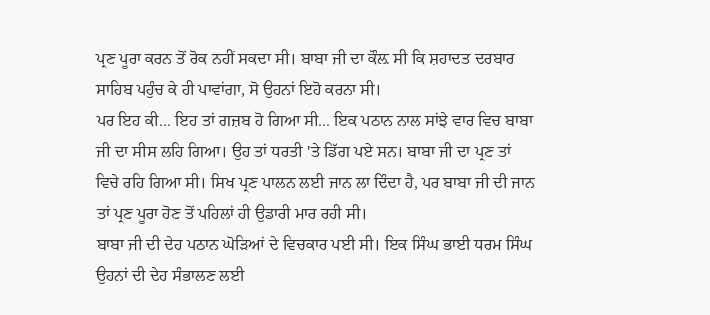ਪ੍ਰਣ ਪੂਰਾ ਕਰਨ ਤੋਂ ਰੋਕ ਨਹੀਂ ਸਕਦਾ ਸੀ। ਬਾਬਾ ਜੀ ਦਾ ਕੌਲ਼ ਸੀ ਕਿ ਸ਼ਹਾਦਤ ਦਰਬਾਰ ਸਾਹਿਬ ਪਹੁੰਚ ਕੇ ਹੀ ਪਾਵਾਂਗਾ, ਸੋ ਉਹਨਾਂ ਇਹੋ ਕਰਨਾ ਸੀ।
ਪਰ ਇਹ ਕੀ... ਇਹ ਤਾਂ ਗਜ਼ਬ ਹੋ ਗਿਆ ਸੀ... ਇਕ ਪਠਾਨ ਨਾਲ ਸਾਂਝੇ ਵਾਰ ਵਿਚ ਬਾਬਾ ਜੀ ਦਾ ਸੀਸ ਲਹਿ ਗਿਆ। ਉਹ ਤਾਂ ਧਰਤੀ 'ਤੇ ਡਿੱਗ ਪਏ ਸਨ। ਬਾਬਾ ਜੀ ਦਾ ਪ੍ਰਣ ਤਾਂ ਵਿਚੇ ਰਹਿ ਗਿਆ ਸੀ। ਸਿਖ ਪ੍ਰਣ ਪਾਲਨ ਲਈ ਜਾਨ ਲਾ ਦਿੰਦਾ ਹੈ, ਪਰ ਬਾਬਾ ਜੀ ਦੀ ਜਾਨ ਤਾਂ ਪ੍ਰਣ ਪੂਰਾ ਹੋਣ ਤੋਂ ਪਹਿਲਾਂ ਹੀ ਉਡਾਰੀ ਮਾਰ ਰਹੀ ਸੀ।
ਬਾਬਾ ਜੀ ਦੀ ਦੇਹ ਪਠਾਨ ਘੋੜਿਆਂ ਦੇ ਵਿਚਕਾਰ ਪਈ ਸੀ। ਇਕ ਸਿੰਘ ਭਾਈ ਧਰਮ ਸਿੰਘ ਉਹਨਾਂ ਦੀ ਦੇਹ ਸੰਭਾਲਣ ਲਈ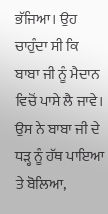ਭੱਜਿਆ। ਉਹ ਚਾਹੁੰਦਾ ਸੀ ਕਿ ਬਾਬਾ ਜੀ ਨੂੰ ਮੈਦਾਨ ਵਿਚੋਂ ਪਾਸੇ ਲੈ ਜਾਵੇ। ਉਸ ਨੇ ਬਾਬਾ ਜੀ ਦੇ ਧੜ੍ਹ ਨੂੰ ਹੱਥ ਪਾਇਆ ਤੇ ਬੋਲਿਆ,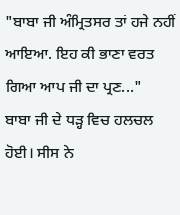"ਬਾਬਾ ਜੀ ਅੰਮ੍ਰਿਤਸਰ ਤਾਂ ਹਜੇ ਨਹੀਂ ਆਇਆ. ਇਹ ਕੀ ਭਾਣਾ ਵਰਤ ਗਿਆ ਆਪ ਜੀ ਦਾ ਪ੍ਰਣ..."
ਬਾਬਾ ਜੀ ਦੇ ਧੜ੍ਹ ਵਿਚ ਹਲਚਲ ਹੋਈ। ਸੀਸ ਨੇ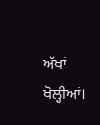ਅੱਖਾਂ ਖੋਲ੍ਹੀਆਂ।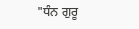"ਧੰਨ ਗੁਰੂ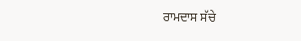ਰਾਮਦਾਸ ਸੱਚੇ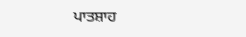ਪਾਤਸ਼ਾਹ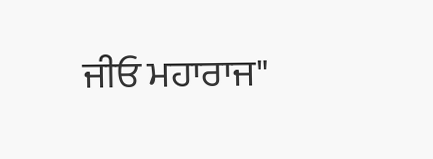ਜੀਓ ਮਹਾਰਾਜ"